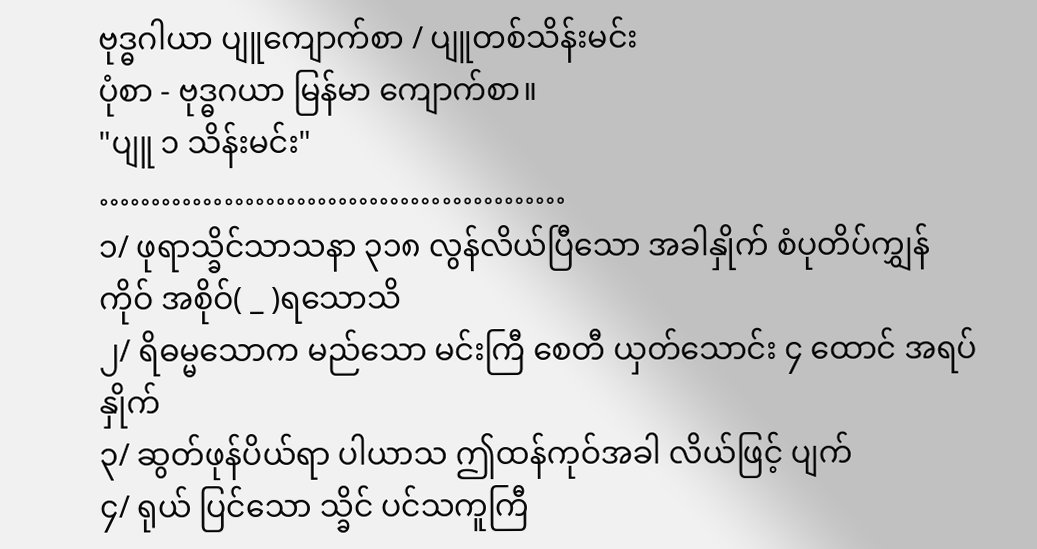ဗုဒ္ဓဂါယာ ပျူကျောက်စာ / ပျူတစ်သိန်းမင်း
ပုံစာ - ဗုဒ္ဓဂယာ မြန်မာ ကျောက်စာ။
"ပျူ ၁ သိန်းမင်း"
………………………………………
၁/ ဖုရာသ္ခိင်သာသနာ ၃၁၈ လွန်လိယ်ပြီသော အခါနှိုက် စံပုတိပ်ကျွှန်ကိုဝ် အစိုဝ်( _ )ရသောသိ
၂/ ရိဓမ္မသောက မည်သော မင်းကြီ စေတီ ယှတ်သောင်း ၄ ထောင် အရပ်နှိုက်
၃/ ဆွတ်ဖုန်ပိယ်ရာ ပါယာသ ဤထန်ကုဝ်အခါ လိယ်ဖြင့် ပျက်
၄/ ရုယ် ပြင်သော သ္ခိင် ပင်သကူကြီ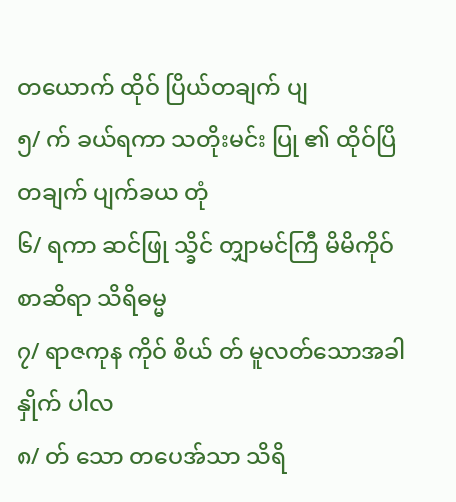တယောက် ထိုဝ် ပြိယ်တချက် ပျ
၅/ က် ခယ်ရကာ သတိုးမင်း ပြု ၏ ထိုဝ်ပြိတချက် ပျက်ခယ တုံ
၆/ ရကာ ဆင်ဖြု သ္ခိင် တျှာမင်ကြီ မိမိကိုဝ်စာဆိရာ သိရိဓမ္မ
၇/ ရာဇကုန ကိုဝ် စိယ် တ် မူလတ်သောအခါနှိုက် ပါလ
၈/ တ် သော တပေအ်သာ သိရိ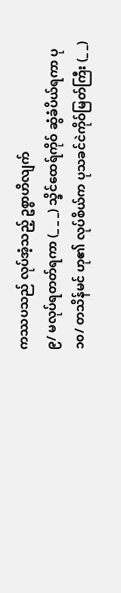ကဿပသည် လုပ်အံ့သည့် ဥစ္စာဟိလျက်
၉/ မလုပ်ရတတ်ရကာ (_ _ _) သ္ခိင်ထေရ်ကိုဝ် ဆွံခံပိယ်ရကာ ပု
၁၀/ တသိန်မင် ဟု၏ လုပ်စိယ်က ပုသခင်ငဲကိုဝ်မြတ်ကြီး (_ _)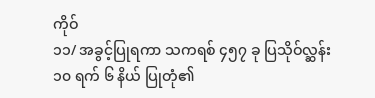ကိုဝ်
၁၁/ အခွင့်ပြုရကာ သကရစ် ၄၅၇ ခု ပြသိုဝ်လ္ဆန်း ၁၀ ရက် ၆ နိယ် ပြုတုံ၏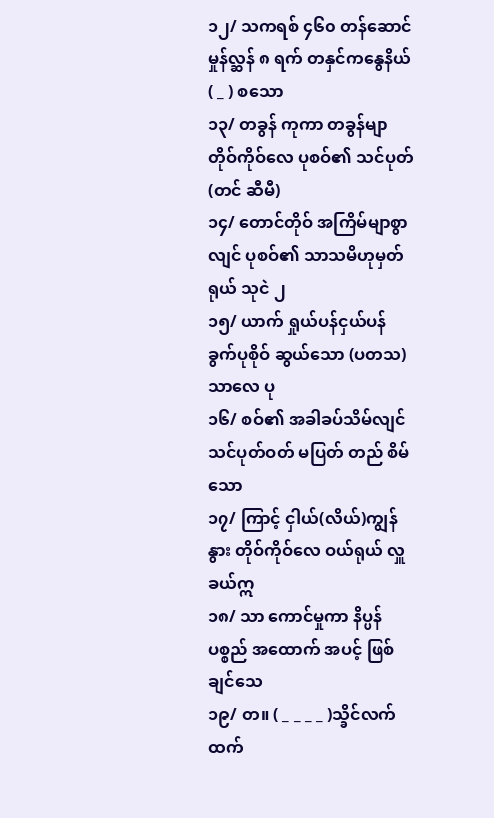၁၂/ သကရစ် ၄၆၀ တန်ဆောင်မှုန်လ္ဆန် ၈ ရက် တနှင်ကနွေနိယ် ( _ ) စသော
၁၃/ တခွန် ကုကာ တခွန်မျာတိုဝ်ကိုဝ်လေ ပုစဝ်၏ သင်ပုတ်(တင် ဆီမီ)
၁၄/ တောင်တိုဝ် အကြိမ်မျာစွာလျင် ပုစဝ်၏ သာသမိဟုမှတ်ရုယ် သုငဲ ၂
၁၅/ ယာက် ရှုယ်ပန်ငှယ်ပန်ခွက်ပုစိုဝ် ဆွယ်သော (ပတသ)သာလေ ပု
၁၆/ စဝ်၏ အခါခပ်သိမ်လျင် သင်ပုတ်ဝတ် မပြတ် တည် စိမ်သော
၁၇/ ကြာင့် ငှါယ်(လိယ်)ကျွန် နွား တိုဝ်ကိုဝ်လေ ဝယ်ရုယ် လှူခယ်ဣ
၁၈/ သာ ကောင်မှုကာ နိပ္ပန် ပစ္စည် အထောက် အပင့် ဖြစ်ချင်သေ
၁၉/ တ။ ( _ _ _ _ )သ္ခိင်လက်ထက်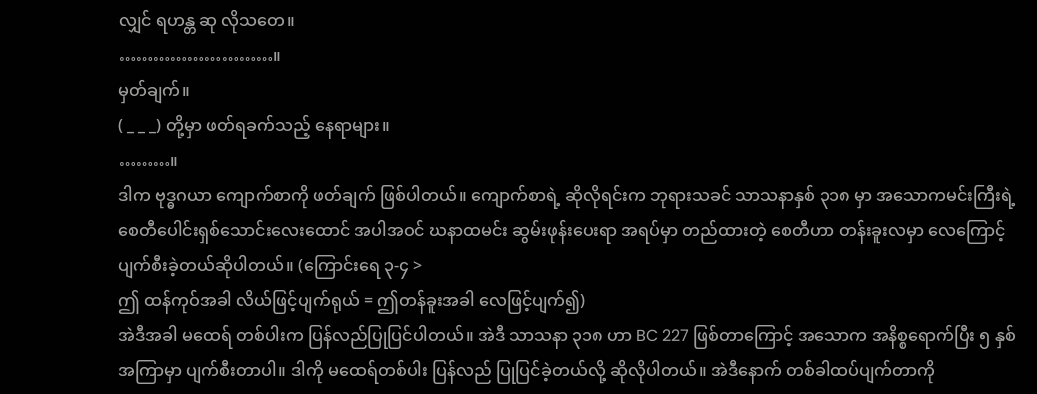လျှင် ရဟန္တ ဆု လိုသတေ။
………………………။
မှတ်ချက်။
( _ _ _) တို့မှာ ဖတ်ရခက်သည့် နေရာများ။
………။
ဒါက ဗုဒ္ဓဂယာ ကျောက်စာကို ဖတ်ချက် ဖြစ်ပါတယ်။ ကျောက်စာရဲ့ ဆိုလိုရင်းက ဘုရားသခင် သာသနာနှစ် ၃၁၈ မှာ အသောကမင်းကြီးရဲ့ စေတီပေါင်းရှစ်သောင်းလေးထောင် အပါအဝင် ဃနာထမင်း ဆွမ်းဖုန်းပေးရာ အရပ်မှာ တည်ထားတဲ့ စေတီဟာ တန်းခူးလမှာ လေကြောင့် ပျက်စီးခဲ့တယ်ဆိုပါတယ်။ (ကြောင်းရေ ၃-၄ >
ဤ ထန်ကုဝ်အခါ လိယ်ဖြင့်ပျက်ရုယ် = ဤတန်ခူးအခါ လေဖြင့်ပျက်၍)
အဲဒီအခါ မထေရ် တစ်ပါးက ပြန်လည်ပြုပြင်ပါတယ်။ အဲဒီ သာသနာ ၃၁၈ ဟာ BC 227 ဖြစ်တာကြောင့် အသောက အနိစ္စရောက်ပြီး ၅ နှစ်အကြာမှာ ပျက်စီးတာပါ။ ဒါကို မထေရ်တစ်ပါး ပြန်လည် ပြုပြင်ခဲ့တယ်လို့ ဆိုလိုပါတယ်။ အဲဒီနောက် တစ်ခါထပ်ပျက်တာကို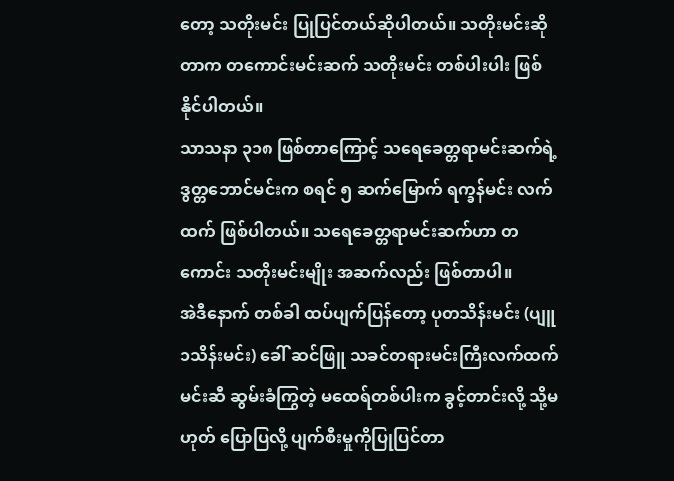တော့ သတိုးမင်း ပြုပြင်တယ်ဆိုပါတယ်။ သတိုးမင်းဆိုတာက တကောင်းမင်းဆက် သတိုးမင်း တစ်ပါးပါး ဖြစ်နိုင်ပါတယ်။
သာသနာ ၃၁၈ ဖြစ်တာကြောင့် သရေခေတ္တရာမင်းဆက်ရဲ့ ဒွတ္တဘောင်မင်းက စရင် ၅ ဆက်မြောက် ရက္ခန်မင်း လက်ထက် ဖြစ်ပါတယ်။ သရေခေတ္တရာမင်းဆက်ဟာ တကောင်း သတိုးမင်းမျိုး အဆက်လည်း ဖြစ်တာပါ။
အဲဒီနောက် တစ်ခါ ထပ်ပျက်ပြန်တော့ ပုတသိန်းမင်း (ပျူ ၁သိန်းမင်း) ခေါ် ဆင်ဖြူ သခင်တရားမင်းကြီးလက်ထက် မင်းဆီ ဆွမ်းခံကြွတဲ့ မထေရ်တစ်ပါးက ခွင့်တာင်းလို့ သို့မဟုတ် ပြောပြလို့ ပျက်စီးမှုကိုပြုပြင်တာ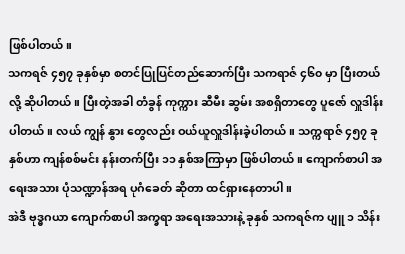ဖြစ်ပါတယ်။
သကရဇ် ၄၅၇ ခုနှစ်မှာ စတင်ပြုပြင်တည်ဆောက်ပြီး သကရာဇ် ၄၆၀ မှာ ပြီးတယ်လို့ ဆိုပါတယ်။ ပြီးတဲ့အခါ တံခွန် ကုက္ကား ဆီမီး ဆွမ်း အစရှိတာတွေ ပူဇော် လှူဒါန်းပါတယ်။ လယ် ကျွန် နွား တွေလည်း ဝယ်ယူလှူဒါန်းခဲ့ပါတယ်။ သက္ကရာဇ် ၄၅၇ ခုနှစ်ဟာ ကျန်စစ်မင်း နန်းတက်ပြီး ၁၁ နှစ်အကြာမှာ ဖြစ်ပါတယ်။ ကျောက်စာပါ အရေးအသား ပုံသဏ္ဍာန်အရ ပုဂံခေတ် ဆိုတာ ထင်ရှားနေတာပါ။
အဲဒီ ဗုဒ္ဓဂယာ ကျောက်စာပါ အက္ခရာ အရေးအသားနဲ့ ခုနှစ် သကရဇ်က ပျူ ၁ သိန်း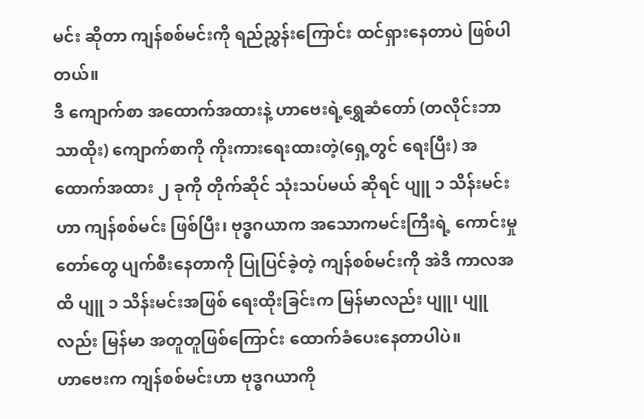မင်း ဆိုတာ ကျန်စစ်မင်းကို ရည်ညွှန်းကြောင်း ထင်ရှားနေတာပဲ ဖြစ်ပါတယ်။
ဒီ ကျောက်စာ အထောက်အထားနဲ့ ဟာဗေးရဲ့ရွှေဆံတော် (တလိုင်းဘာသာထိုး) ကျောက်စာကို ကိုးကားရေးထားတဲ့(ရှေ့တွင် ရေးပြီး) အထောက်အထား ၂ ခုကို တိုက်ဆိုင် သုံးသပ်မယ် ဆိုရင် ပျူ ၁ သိန်းမင်းဟာ ကျန်စစ်မင်း ဖြစ်ပြီး၊ ဗုဒ္ဓဂယာက အသောကမင်းကြီးရဲ့ ကောင်းမှုတော်တွေ ပျက်စီးနေတာကို ပြုပြင်ခဲ့တဲ့ ကျန်စစ်မင်းကို အဲဒီ ကာလအထိ ပျူ ၁ သိန်းမင်းအဖြစ် ရေးထိုးခြင်းက မြန်မာလည်း ပျူ၊ ပျူလည်း မြန်မာ အတူတူဖြစ်ကြောင်း ထောက်ခံပေးနေတာပါပဲ။
ဟာဗေးက ကျန်စစ်မင်းဟာ ဗုဒ္ဓဂယာကို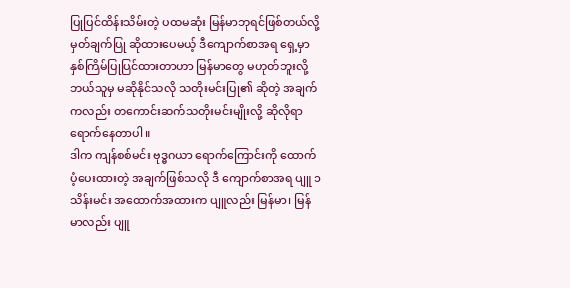ပြုပြင်ထိန်းသိမ်းတဲ့ ပထမဆုံး မြန်မာဘုရင်ဖြစ်တယ်လို့ မှတ်ချက်ပြု ဆိုထားပေမယ့် ဒီကျောက်စာအရ ရှေ့မှာ နှစ်ကြိမ်ပြုပြင်ထားတာဟာ မြန်မာတွေ မဟုတ်ဘူးလို့ ဘယ်သူမှ မဆိုနိုင်သလို သတိုးမင်းပြု၏ ဆိုတဲ့ အချက်ကလည်း တကောင်းဆက်သတိုးမင်းမျိုးလို့ ဆိုလိုရာရောက်နေတာပါ။
ဒါက ကျန်စစ်မင်း ဗုဒ္ဓဂယာ ရောက်ကြောင်းကို ထောက်ပံ့ပေးထားတဲ့ အချက်ဖြစ်သလို ဒီ ကျောက်စာအရ ပျူ ၁ သိန်းမင်း အထောက်အထားက ပျူလည်း မြန်မာ၊ မြန်မာလည်း ပျူ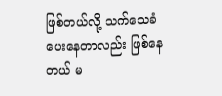ဖြစ်တယ်လို့ သက်သေခံပေးနေတာလည်း ဖြစ်နေတယ် မ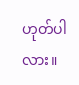ဟုတ်ပါလား။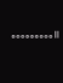………။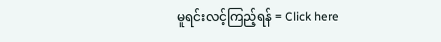မူရင်းလင့်ကြည့်ရန် = Click here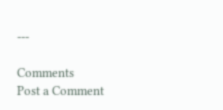---

Comments
Post a Comment